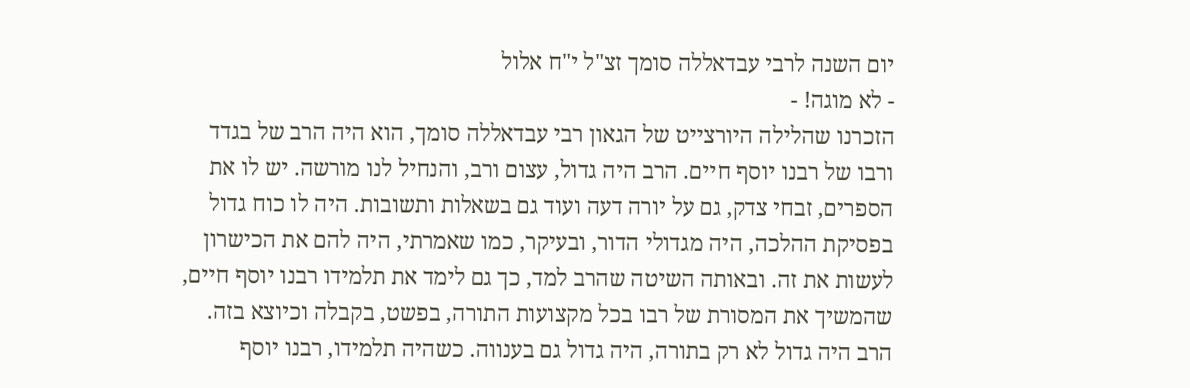יום השנה לרבי עבדאללה סומך זצ"ל י"ח אלול
- לא מוגה! -
הזכרנו שהלילה היורצייט של הגאון רבי עבדאללה סומך, הוא היה הרב של בגדד ורבו של רבנו יוסף חיים. הרב היה גדול, עצום ורב, והנחיל לנו מורשה. יש לו את הספרים, זבחי צדק, גם על יורה דעה ועוד גם בשאלות ותשובות. היה לו כוח גדול בפסיקת ההלכה, היה מגדולי הדור, ובעיקר, כמו שאמרתי, היה להם את הכישרון לעשות את זה. ובאותה השיטה שהרב למד, כך גם לימד את תלמידו רבנו יוסף חיים, שהמשיך את המסורת של רבו בכל מקצועות התורה, בפשט, בקבלה וכיוצא בזה. הרב היה גדול לא רק בתורה, היה גדול גם בענווה. כשהיה תלמידו, רבנו יוסף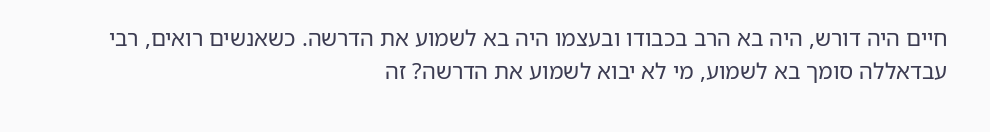חיים היה דורש, היה בא הרב בכבודו ובעצמו היה בא לשמוע את הדרשה. כשאנשים רואים, רבי עבדאללה סומך בא לשמוע, מי לא יבוא לשמוע את הדרשה? זה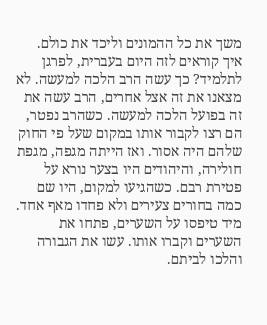משך את כל ההמונים וליכד את כולם. איך קוראים לזה היום בעברית, לפרגן לתלמיד? כך עשה הרב הלכה למעשה. לא מצאנו את זה אצל אחרים, הרב עשה את זה בפועל הלכה למעשה. כשהרב נפטר, הם רצו לקבור אותו במקום שעל פי החוק שלהם היה אסור. ואז הייתה מגפה, מגפת חולירה, והיהודים היו בצער נורא על פטירת רבם. כשהגיעו למקום, היו שם כמה בחורים צעירים ולא פחדו מאף אחד. מיד טיפסו על השערים, פתחו את השערים וקברו אותו. עשו את הגבורה והלכו לביתם.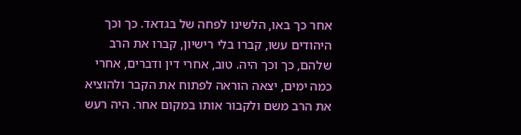אחר כך באו, הלשינו לפחה של בגדאד. כך וכך היהודים עשו, קברו בלי רישיון, קברו את הרב שלהם, כך וכך היה. טוב, אחרי דין ודברים, אחרי כמה ימים, יצאה הוראה לפתוח את הקבר ולהוציא את הרב משם ולקבור אותו במקום אחר. היה רעש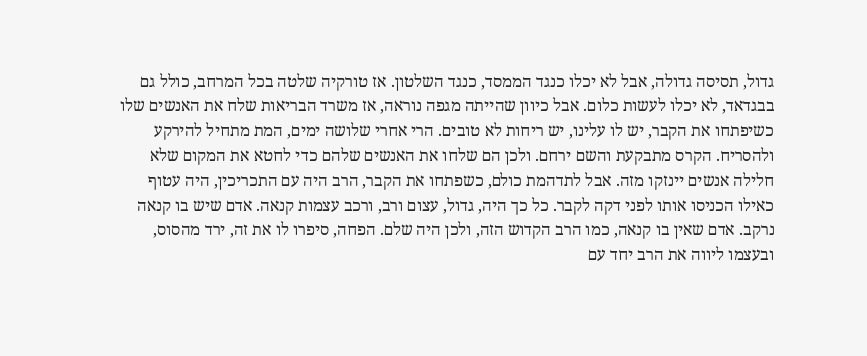גדול, תסיסה גדולה, אבל לא יכלו כנגד הממסד, כנגד השלטון. אז טורקיה שלטה בכל המרחב, כולל גם בבגדאד, לא יכלו לעשות כלום. אבל כיוון שהייתה מגפה נוראה, אז משרד הבריאות שלח את האנשים שלו כשיפתחו את הקבר, יש לו עלינו, יש ריחות לא טובים. הרי אחרי שלושה ימים, המת מתחיל להירקע ולהסריח. הקרס מתבקעת והשם ירחם. ולכן הם שלחו את האנשים שלהם כדי לחטא את המקום שלא חלילה אנשים יינזקו מזה. אבל לתדהמת כולם, כשפתחו את הקבר, הרב היה עם התכריכין, היה עטוף כאילו הכניסו אותו לפני דקה לקבר. כל כך היה, גדול, עצום ורב, ורכב עצמות קנאה. אדם שיש בו קנאה נרקב. אדם שאין בו קנאה, כמו הרב הקדוש הזה, ולכן היה שלם. הפחה, סיפרו לו את זה, ירד מהסוס, ובעצמו ליווה את הרב יחד עם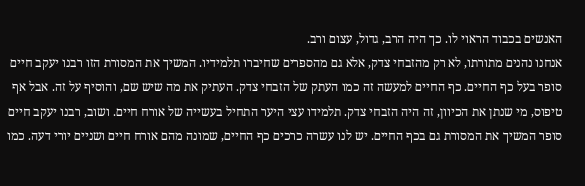האנשים בכבוד הראוי לו. כך היה הרב, גדול, עצום ורב.
אנחנו נהנים מתורתו, לא רק מהזבחי צדק, אלא גם מהספרים שחיברו תלמידיו. המשיך את המסורת הזו רבנו יעקב חיים סופר בעל כף החיים. כף החיים למעשה זה כמו העתק של הזבחי צדק. העתיק את מה שיש שם, והוסיף על זה. אבל אף טיפוס, מי שנתן את הכיוון, זה היה הזבחי צדק. תלמידו עצי היער התחיל בעשייה של אורח חיים. ושוב, רבנו יעקב חיים סופר המשיך את המסורת גם בכף החיים. יש לנו עשרה כרכים כף החיים, שמונה מהם אורח חיים ושניים יורי דעה. כמו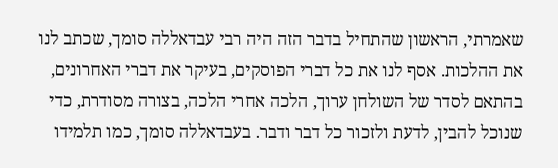שאמרתי, הראשון שהתחיל בדבר הזה היה רבי עבדאללה סומך, שכתב לנו את ההלכות. אסף לנו את כל דברי הפוסקים, בעיקר את דברי האחרונים, בהתאם לסדר של השולחן ערוך, הלכה אחרי הלכה, בצורה מסודרת, כדי שנוכל להבין, לדעת ולזכור כל דבר ודבר. בעבדאללה סומך, כמו תלמידו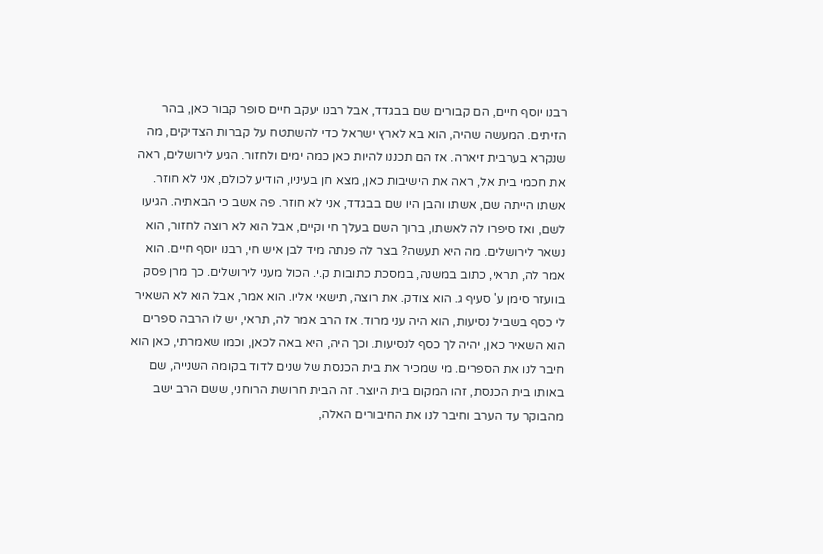רבנו יוסף חיים, הם קבורים שם בבגדד, אבל רבנו יעקב חיים סופר קבור כאן, בהר הזיתים. המעשה שהיה, הוא בא לארץ ישראל כדי להשתטח על קברות הצדיקים, מה שנקרא בערבית זיארה. אז הם תכננו להיות כאן כמה ימים ולחזור. הגיע לירושלים, ראה את חכמי בית אל, ראה את הישיבות כאן, מצא חן בעיניו, הודיע לכולם, אני לא חוזר. אשתו הייתה שם, אשתו והבן היו שם בבגדד, אני לא חוזר. פה אשב כי הבאתיה. הגיעו לשם, ואז סיפרו לה לאשתו, ברוך השם בעלך חי וקיים, אבל הוא לא רוצה לחזור, הוא נשאר לירושלים. מה היא תעשה? בצר לה פנתה מיד לבן איש חי, רבנו יוסף חיים. הוא אמר לה, תראי, כתוב במשנה, במסכת כתובות ק.י. הכול מעני לירושלים. כך מרן פסק בוועזר סימן ע' סעיף ג. הוא צודק. את רוצה, תישאי אליו. הוא אמר, אבל הוא לא השאיר לי כסף בשביל נסיעות, הוא היה עני מרוד. אז הרב אמר לה, תראי, יש לו הרבה ספרים הוא השאיר כאן, יהיה לך כסף לנסיעות. וכך היה, היא באה לכאן, וכמו שאמרתי, כאן הוא חיבר לנו את הספרים. מי שמכיר את בית הכנסת של שנים לדוד בקומה השנייה, שם באותו בית הכנסת, זהו המקום בית היוצר. זה הבית חרושת הרוחני, ששם הרב ישב מהבוקר עד הערב וחיבר לנו את החיבורים האלה,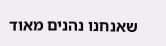שאנחנו נהנים מאוד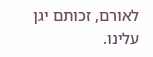לאורם, זכותם יגן עלינו.